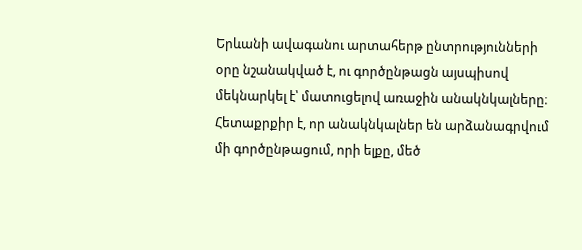Երևանի ավագանու արտահերթ ընտրությունների օրը նշանակված է, ու գործընթացն այսպիսով մեկնարկել է՝ մատուցելով առաջին անակնկալները։ Հետաքրքիր է, որ անակնկալներ են արձանագրվում մի գործընթացում, որի ելքը, մեծ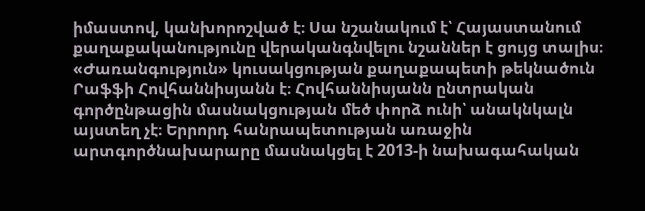իմաստով, կանխորոշված է։ Սա նշանակում է՝ Հայաստանում քաղաքականությունը վերականգնվելու նշաններ է ցույց տալիս։
«Ժառանգություն» կուսակցության քաղաքապետի թեկնածուն Րաֆֆի Հովհաննիսյանն է։ Հովհաննիսյանն ընտրական գործընթացին մասնակցության մեծ փորձ ունի՝ անակնկալն այստեղ չէ։ Երրորդ հանրապետության առաջին արտգործնախարարը մասնակցել է 2013-ի նախագահական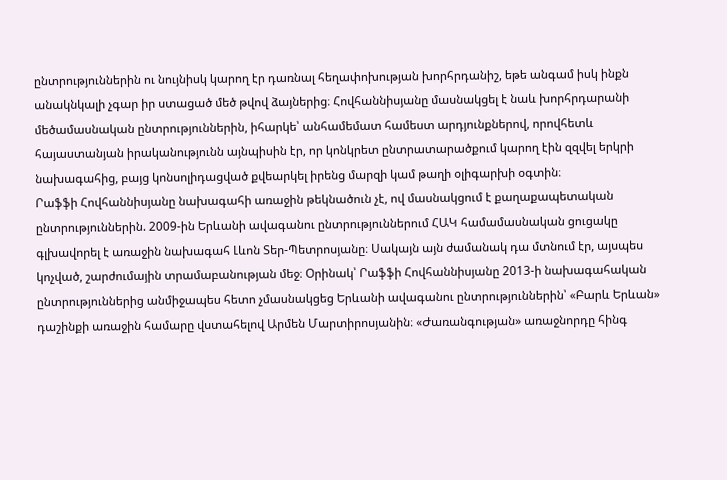ընտրություններին ու նույնիսկ կարող էր դառնալ հեղափոխության խորհրդանիշ, եթե անգամ իսկ ինքն անակնկալի չգար իր ստացած մեծ թվով ձայներից։ Հովհաննիսյանը մասնակցել է նաև խորհրդարանի մեծամասնական ընտրություններին, իհարկե՝ անհամեմատ համեստ արդյունքներով, որովհետև հայաստանյան իրականությունն այնպիսին էր, որ կոնկրետ ընտրատարածքում կարող էին զզվել երկրի նախագահից, բայց կոնսոլիդացված քվեարկել իրենց մարզի կամ թաղի օլիգարխի օգտին։
Րաֆֆի Հովհաննիսյանը նախագահի առաջին թեկնածուն չէ, ով մասնակցում է քաղաքապետական ընտրություններին. 2009-ին Երևանի ավագանու ընտրություններում ՀԱԿ համամասնական ցուցակը գլխավորել է առաջին նախագահ Լևոն Տեր-Պետրոսյանը։ Սակայն այն ժամանակ դա մտնում էր, այսպես կոչված, շարժումային տրամաբանության մեջ։ Օրինակ՝ Րաֆֆի Հովհաննիսյանը 2013-ի նախագահական ընտրություններից անմիջապես հետո չմասնակցեց Երևանի ավագանու ընտրություններին՝ «Բարև Երևան» դաշինքի առաջին համարը վստահելով Արմեն Մարտիրոսյանին։ «Ժառանգության» առաջնորդը հինգ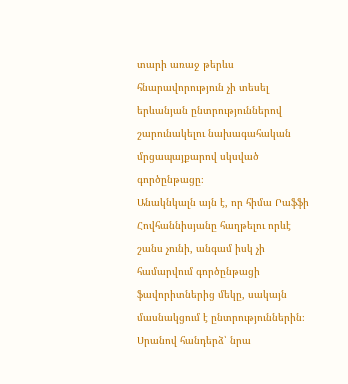տարի առաջ թերևս հնարավորություն չի տեսել երևանյան ընտրություններով շարունակելու նախագահական մրցապայքարով սկսված գործընթացը։
Անակնկալն այն է, որ հիմա Րաֆֆի Հովհաննիսյանը հաղթելու որևէ շանս չունի, անգամ իսկ չի համարվում գործընթացի ֆավորիտներից մեկը, սակայն մասնակցում է ընտրություններին։ Սրանով հանդերձ՝ նրա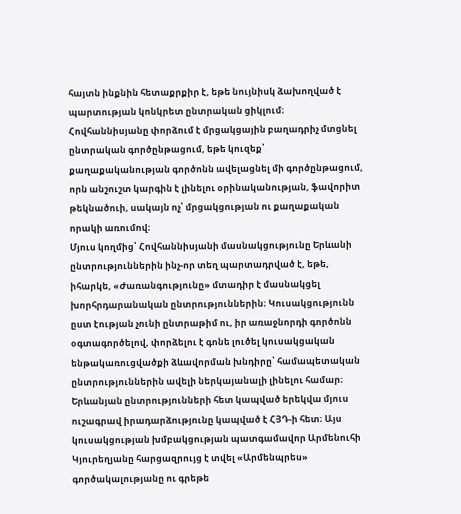հայտն ինքնին հետաքրքիր է, եթե նույնիսկ ձախողված է պարտության կոնկրետ ընտրական ցիկլում։ Հովհաննիսյանը փորձում է մրցակցային բաղադրիչ մտցնել ընտրական գործընթացում, եթե կուզեք՝ քաղաքականության գործոնն ավելացնել մի գործընթացում, որն անշուշտ կարգին է լինելու օրինականության, ֆավորիտ թեկնածուի, սակայն ոչ՝ մրցակցության ու քաղաքական որակի առումով։
Մյուս կողմից՝ Հովհաննիսյանի մասնակցությունը Երևանի ընտրություններին ինչ-որ տեղ պարտադրված է, եթե, իհարկե, «Ժառանգությունը» մտադիր է մասնակցել խորհրդարանական ընտրություններին։ Կուսակցությունն ըստ էության չունի ընտրաթիմ ու, իր առաջնորդի գործոնն օգտագործելով, փորձելու է գոնե լուծել կուսակցական ենթակառուցվածքի ձևավորման խնդիրը՝ համապետական ընտրություններին ավելի ներկայանալի լինելու համար։
Երևանյան ընտրությունների հետ կապված երեկվա մյուս ուշագրավ իրադարձությունը կապված է ՀՅԴ-ի հետ։ Այս կուսակցության խմբակցության պատգամավոր Արմենուհի Կյուրեղյանը հարցազրույց է տվել «Արմենպրես» գործակալությանը ու գրեթե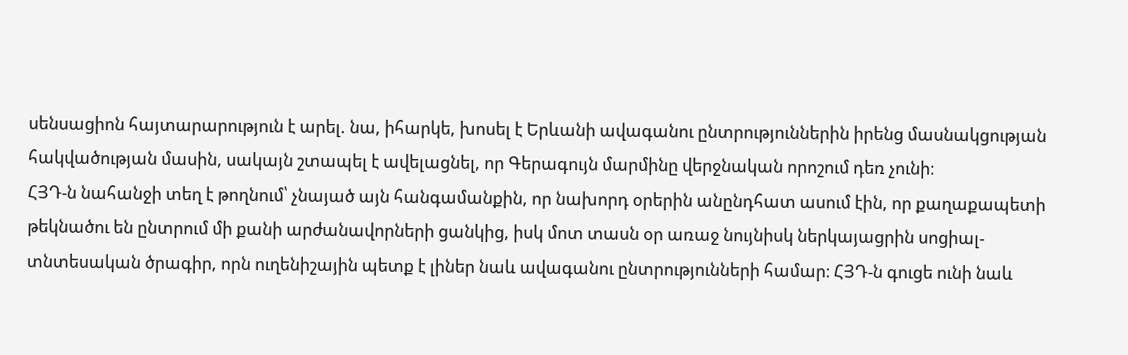սենսացիոն հայտարարություն է արել. նա, իհարկե, խոսել է Երևանի ավագանու ընտրություններին իրենց մասնակցության հակվածության մասին, սակայն շտապել է ավելացնել, որ Գերագույն մարմինը վերջնական որոշում դեռ չունի։
ՀՅԴ-ն նահանջի տեղ է թողնում՝ չնայած այն հանգամանքին, որ նախորդ օրերին անընդհատ ասում էին, որ քաղաքապետի թեկնածու են ընտրում մի քանի արժանավորների ցանկից, իսկ մոտ տասն օր առաջ նույնիսկ ներկայացրին սոցիալ-տնտեսական ծրագիր, որն ուղենիշային պետք է լիներ նաև ավագանու ընտրությունների համար։ ՀՅԴ-ն գուցե ունի նաև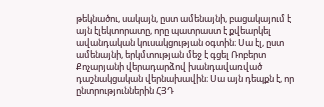թեկնածու, սակայն, ըստ ամենայնի, բացակայում է այն էլեկտորատը, որը պատրաստ է քվեարկել ավանդական կուսակցության օգտին։ Սա էլ, ըստ ամենայնի, երկմտության մեջ է գցել Ռոբերտ Քոչարյանի վերադարձով խանդավառված դաշնակցական վերնախավին։ Սա այն դեպքն է, որ ընտրություններին ՀՅԴ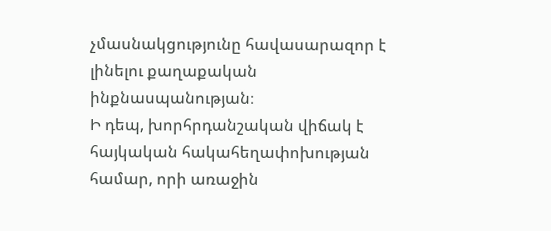չմասնակցությունը հավասարազոր է լինելու քաղաքական ինքնասպանության։
Ի դեպ, խորհրդանշական վիճակ է հայկական հակահեղափոխության համար, որի առաջին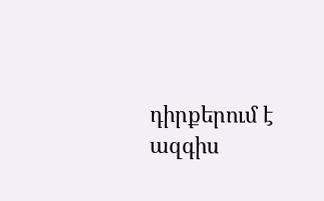դիրքերում է ազգիս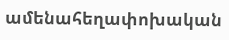ամենահեղափոխական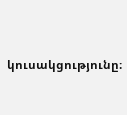կուսակցությունը։